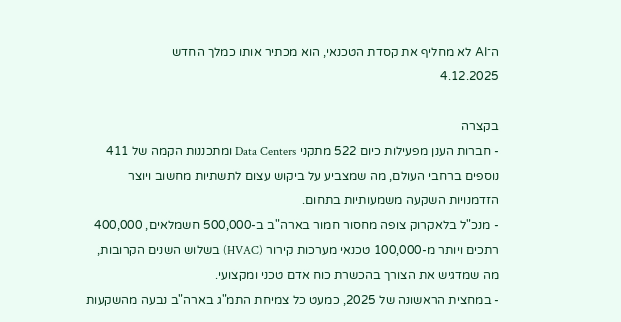ה־AI לא מחליף את קסדת הטכנאי, הוא מכתיר אותו כמלך החדש
4.12.2025

בקצרה
- חברות הענן מפעילות כיום 522 מתקני Data Centers ומתכננות הקמה של 411 נוספים ברחבי העולם, מה שמצביע על ביקוש עצום לתשתיות מחשוב ויוצר הזדמנויות השקעה משמעותיות בתחום.
- מנכ"ל בלאקרוק צופה מחסור חמור בארה"ב ב-500,000 חשמלאים, 400,000 רתכים ויותר מ-100,000 טכנאי מערכות קירור (HVAC) בשלוש השנים הקרובות, מה שמדגיש את הצורך בהכשרת כוח אדם טכני ומקצועי.
- במחצית הראשונה של 2025, כמעט כל צמיחת התמ"ג בארה"ב נבעה מהשקעות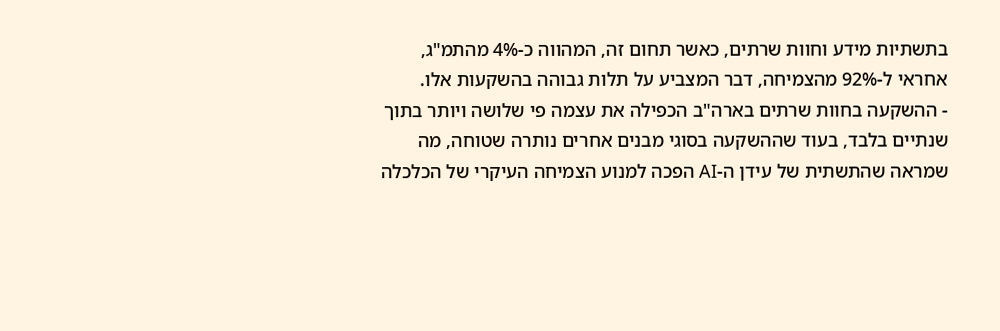בתשתיות מידע וחוות שרתים, כאשר תחום זה, המהווה כ-4% מהתמ"ג, אחראי ל-92% מהצמיחה, דבר המצביע על תלות גבוהה בהשקעות אלו.
- ההשקעה בחוות שרתים בארה"ב הכפילה את עצמה פי שלושה ויותר בתוך שנתיים בלבד, בעוד שההשקעה בסוגי מבנים אחרים נותרה שטוחה, מה שמראה שהתשתית של עידן ה-AI הפכה למנוע הצמיחה העיקרי של הכלכלה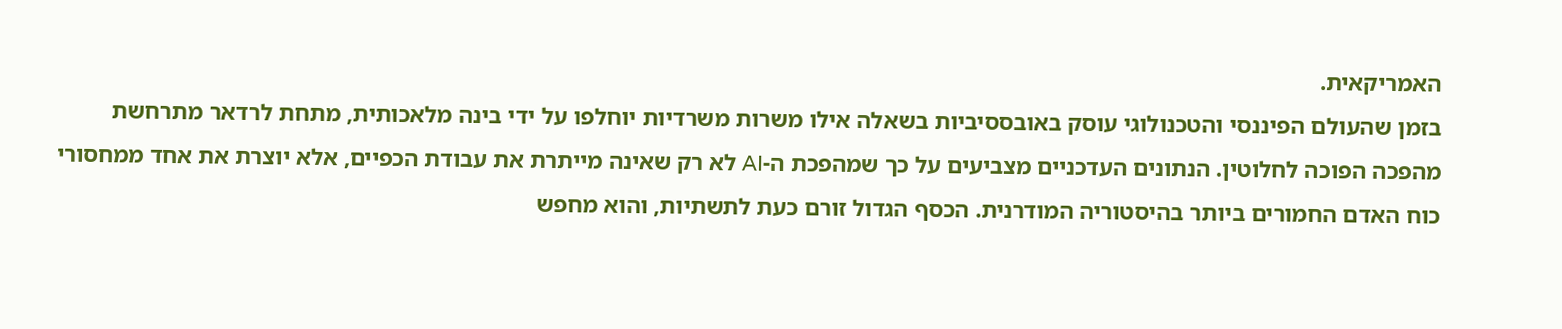האמריקאית.
בזמן שהעולם הפיננסי והטכנולוגי עוסק באובססיביות בשאלה אילו משרות משרדיות יוחלפו על ידי בינה מלאכותית, מתחת לרדאר מתרחשת מהפכה הפוכה לחלוטין. הנתונים העדכניים מצביעים על כך שמהפכת ה-AI לא רק שאינה מייתרת את עבודת הכפיים, אלא יוצרת את אחד ממחסורי כוח האדם החמורים ביותר בהיסטוריה המודרנית. הכסף הגדול זורם כעת לתשתיות, והוא מחפש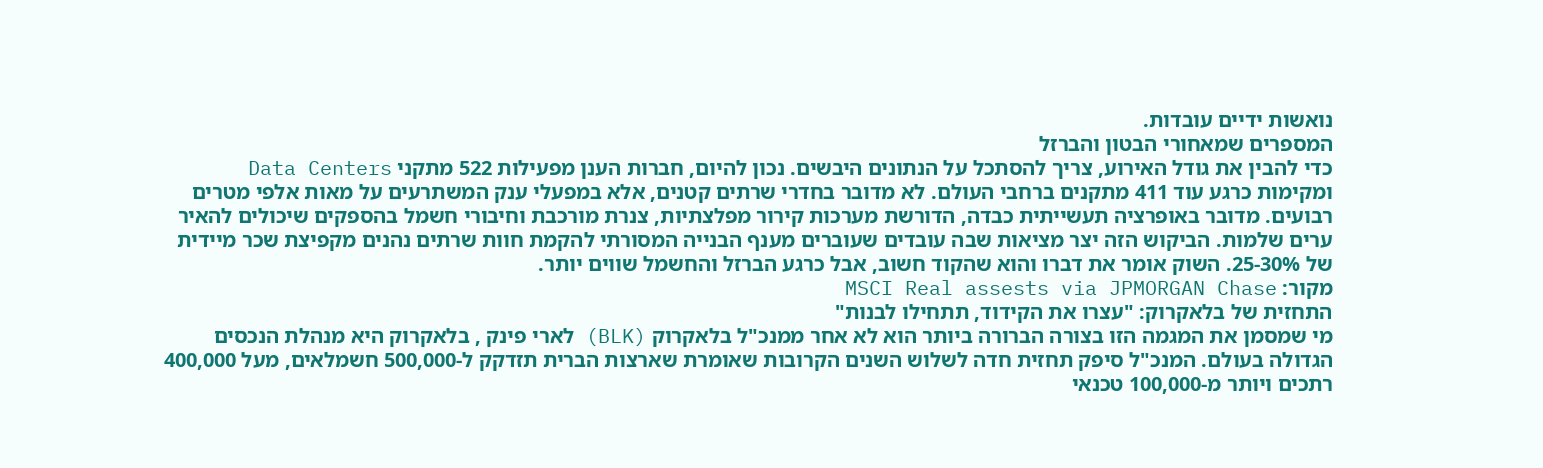נואשות ידיים עובדות.
המספרים שמאחורי הבטון והברזל
כדי להבין את גודל האירוע, צריך להסתכל על הנתונים היבשים. נכון להיום, חברות הענן מפעילות 522 מתקני Data Centers ומקימות כרגע עוד 411 מתקנים ברחבי העולם. לא מדובר בחדרי שרתים קטנים, אלא במפעלי ענק המשתרעים על מאות אלפי מטרים רבועים. מדובר באופרציה תעשייתית כבדה, הדורשת מערכות קירור מפלצתיות, צנרת מורכבת וחיבורי חשמל בהספקים שיכולים להאיר ערים שלמות. הביקוש הזה יצר מציאות שבה עובדים שעוברים מענף הבנייה המסורתי להקמת חוות שרתים נהנים מקפיצת שכר מיידית של 25-30%. השוק אומר את דברו והוא שהקוד חשוב, אבל כרגע הברזל והחשמל שווים יותר.
מקור: MSCI Real assests via JPMORGAN Chase
התחזית של בלאקרוק: "עצרו את הקידוד, תתחילו לבנות"
מי שמסמן את המגמה הזו בצורה הברורה ביותר הוא לא אחר ממנכ"ל בלאקרוק (BLK) לארי פינק , בלאקרוק היא מנהלת הנכסים הגדולה בעולם. המנכ"ל סיפק תחזית חדה לשלוש השנים הקרובות שאומרת שארצות הברית תזדקק ל-500,000 חשמלאים, מעל 400,000 רתכים ויותר מ-100,000 טכנאי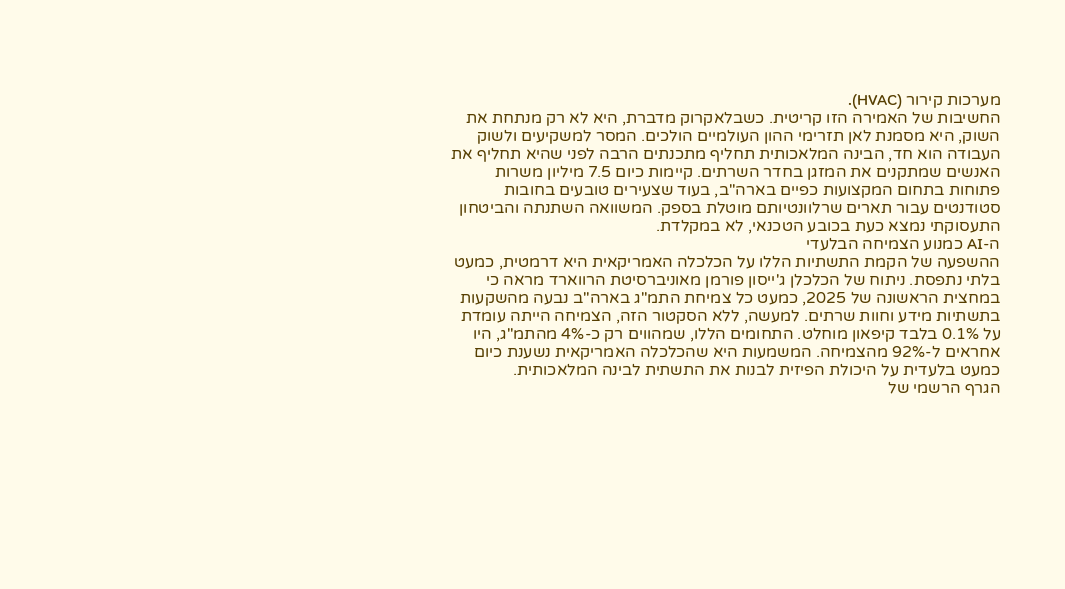מערכות קירור (HVAC).
החשיבות של האמירה הזו קריטית. כשבלאקרוק מדברת, היא לא רק מנתחת את השוק, היא מסמנת לאן תזרימי ההון העולמיים הולכים. המסר למשקיעים ולשוק העבודה הוא חד, הבינה המלאכותית תחליף מתכנתים הרבה לפני שהיא תחליף את האנשים שמתקנים את המזגן בחדר השרתים. קיימות כיום 7.5 מיליון משרות פתוחות בתחום המקצועות כפיים בארה"ב, בעוד שצעירים טובעים בחובות סטודנטים עבור תארים שרלוונטיותם מוטלת בספק. המשוואה השתנתה והביטחון התעסוקתי נמצא כעת בכובע הטכנאי, לא במקלדת.
ה-AI כמנוע הצמיחה הבלעדי
ההשפעה של הקמת התשתיות הללו על הכלכלה האמריקאית היא דרמטית, כמעט בלתי נתפסת. ניתוח של הכלכלן ג'ייסון פורמן מאוניברסיטת הרווארד מראה כי במחצית הראשונה של 2025, כמעט כל צמיחת התמ"ג בארה"ב נבעה מהשקעות בתשתיות מידע וחוות שרתים. למעשה, ללא הסקטור הזה, הצמיחה הייתה עומדת על 0.1% בלבד קיפאון מוחלט. התחומים הללו, שמהווים רק כ-4% מהתמ"ג, היו אחראים ל-92% מהצמיחה. המשמעות היא שהכלכלה האמריקאית נשענת כיום כמעט בלעדית על היכולת הפיזית לבנות את התשתית לבינה המלאכותית.
הגרף הרשמי של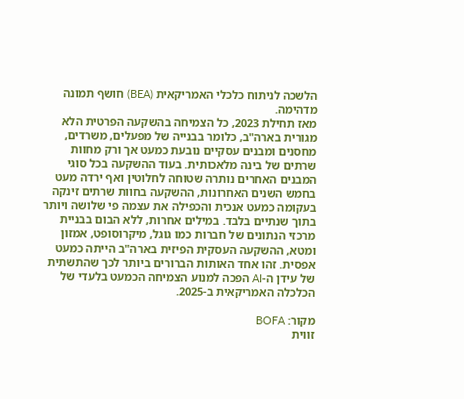הלשכה לניתוח כלכלי האמריקאית (BEA) חושף תמונה מדהימה.
מאז תחילת 2023, כל הצמיחה בהשקעה הפרטית הלא מגורית בארה"ב, כלומר בבנייה של מפעלים, משרדים, מחסנים ומבנים עסקיים נובעת כמעט אך ורק מחוות שרתים של בינה מלאכותית. בעוד ההשקעה בכל סוגי המבנים האחרים נותרה שטוחה לחלוטין ואף ירדה מעט בחמש השנים האחרונות, ההשקעה בחוות שרתים זינקה בעקומה כמעט אנכית והכפילה את עצמה פי שלושה ויותר בתוך שנתיים בלבד. במילים אחרות, ללא הבום בבניית מרכזי הנתונים של חברות כמו גוגל, מיקרוסופט, אמזון ומטא, ההשקעה העסקית הפיזית בארה"ב הייתה כמעט אפסית. זהו אחד האותות הברורים ביותר לכך שהתשתית של עידן ה-AI הפכה למנוע הצמיחה הכמעט בלעדי של הכלכלה האמריקאית ב-2025.

מקור: BOFA
זווית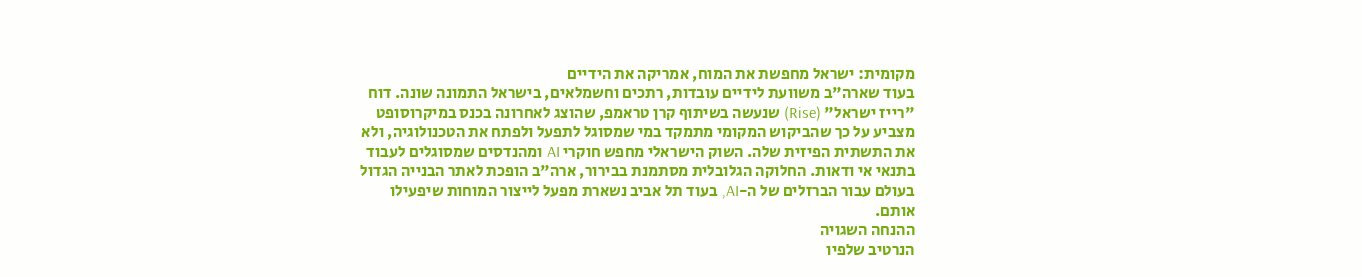מקומית: ישראל מחפשת את המוח, אמריקה את הידיים
בעוד שארה"ב משוועת לידיים עובדות, רתכים וחשמלאים, בישראל התמונה שונה. דוח "רייז ישראל" (Rise) שנעשה בשיתוף קרן טראמפ, שהוצג לאחרונה בכנס במיקרוסופט מצביע על כך שהביקוש המקומי מתמקד במי שמסוגל לתפעל ולפתח את הטכנולוגיה, ולא את התשתית הפיזית שלה. השוק הישראלי מחפש חוקרי AI ומהנדסים שמסוגלים לעבוד בתנאי אי ודאות. החלוקה הגלובלית מסתמנת בבירור, ארה"ב הופכת לאתר הבנייה הגדול בעולם עבור הברזלים של ה-AI, בעוד תל אביב נשארת מפעל לייצור המוחות שיפעילו אותם.
ההנחה השגויה
הנרטיב שלפיו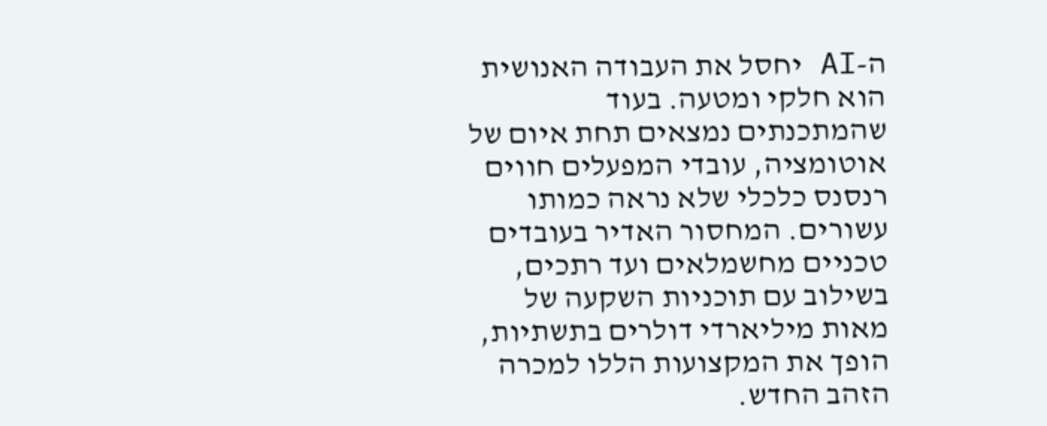ה-AI יחסל את העבודה האנושית הוא חלקי ומטעה. בעוד שהמתכנתים נמצאים תחת איום של אוטומציה, עובדי המפעלים חווים רנסנס כלכלי שלא נראה כמותו עשורים. המחסור האדיר בעובדים טכניים מחשמלאים ועד רתכים, בשילוב עם תוכניות השקעה של מאות מיליארדי דולרים בתשתיות, הופך את המקצועות הללו למכרה הזהב החדש.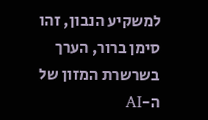למשקיע הנבון, זהו סימן ברור, הערך בשרשרת המזון של ה-AI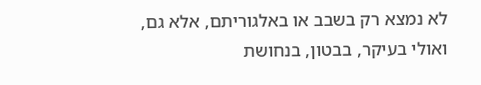לא נמצא רק בשבב או באלגוריתם, אלא גם, ואולי בעיקר, בבטון, בנחושת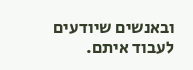ובאנשים שיודעים לעבוד איתם.